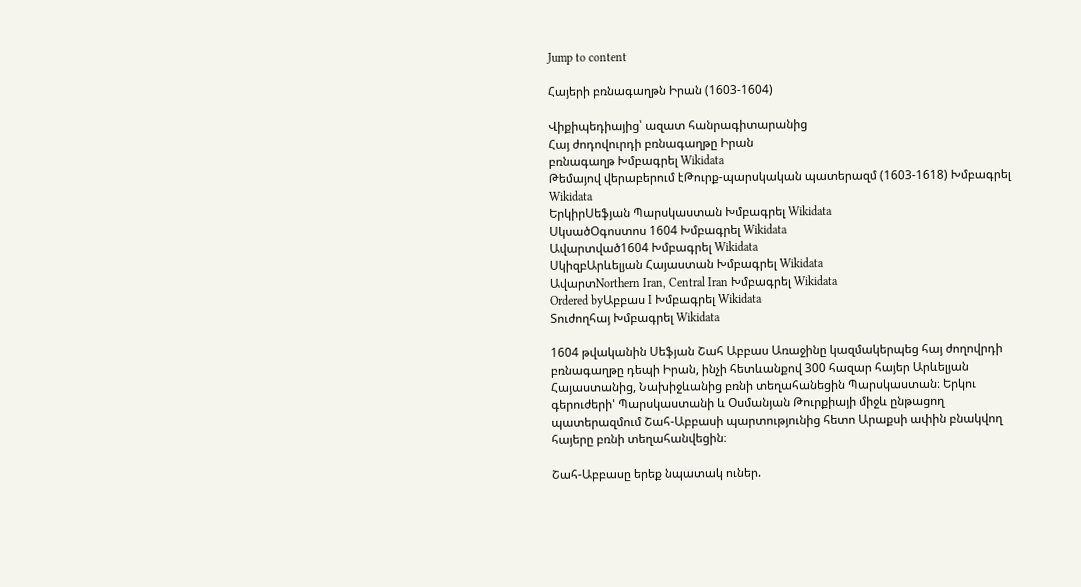Jump to content

Հայերի բռնագաղթն Իրան (1603-1604)

Վիքիպեդիայից՝ ազատ հանրագիտարանից
Հայ ժոդովուրդի բռնագաղթը Իրան
բռնագաղթ Խմբագրել Wikidata
Թեմայով վերաբերում էԹուրք-պարսկական պատերազմ (1603-1618) Խմբագրել Wikidata
ԵրկիրՍեֆյան Պարսկաստան Խմբագրել Wikidata
ՍկսածՕգոստոս 1604 Խմբագրել Wikidata
Ավարտված1604 Խմբագրել Wikidata
ՍկիզբԱրևելյան Հայաստան Խմբագրել Wikidata
ԱվարտNorthern Iran, Central Iran Խմբագրել Wikidata
Ordered byԱբբաս I Խմբագրել Wikidata
Տուժողհայ Խմբագրել Wikidata

1604 թվականին Սեֆյան Շահ Աբբաս Առաջինը կազմակերպեց հայ ժողովրդի բռնագաղթը դեպի Իրան, ինչի հետևանքով 300 հազար հայեր Արևելյան Հայաստանից, Նախիջևանից բռնի տեղահանեցին Պարսկաստան։ Երկու գերուժերի' Պարսկաստանի և Օսմանյան Թուրքիայի միջև ընթացող պատերազմում Շահ-Աբբասի պարտությունից հետո Արաքսի ափին բնակվող հայերը բռնի տեղահանվեցին։

Շահ-Աբբասը երեք նպատակ ուներ.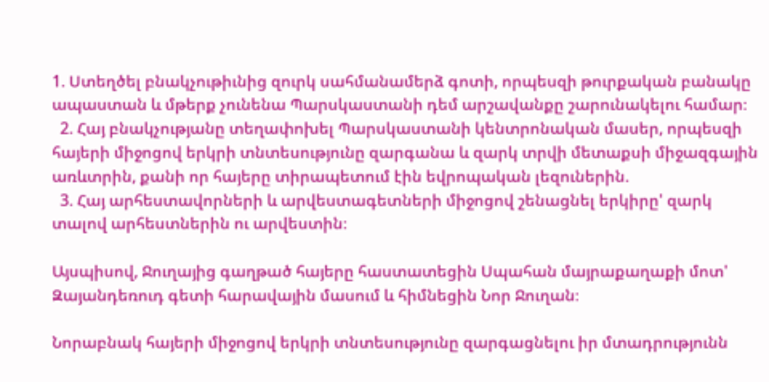1. Ստեղծել բնակչութիւնից զուրկ սահմանամերձ գոտի, որպեսզի թուրքական բանակը ապաստան և մթերք չունենա Պարսկաստանի դեմ արշավանքը շարունակելու համար։
  2. Հայ բնակչությանը տեղափոխել Պարսկաստանի կենտրոնական մասեր, որպեսզի հայերի միջոցով երկրի տնտեսությունը զարգանա և զարկ տրվի մետաքսի միջազգային առևտրին, քանի որ հայերը տիրապետում էին եվրոպական լեզուներին.
  3. Հայ արհեստավորների և արվեստագետների միջոցով շենացնել երկիրը' զարկ տալով արհեստներին ու արվեստին։

Այսպիսով, Ջուղայից գաղթած հայերը հաստատեցին Սպահան մայրաքաղաքի մոտ' Զայանդեռուդ գետի հարավային մասում և հիմնեցին Նոր Ջուղան։

Նորաբնակ հայերի միջոցով երկրի տնտեսությունը զարգացնելու իր մտադրությունն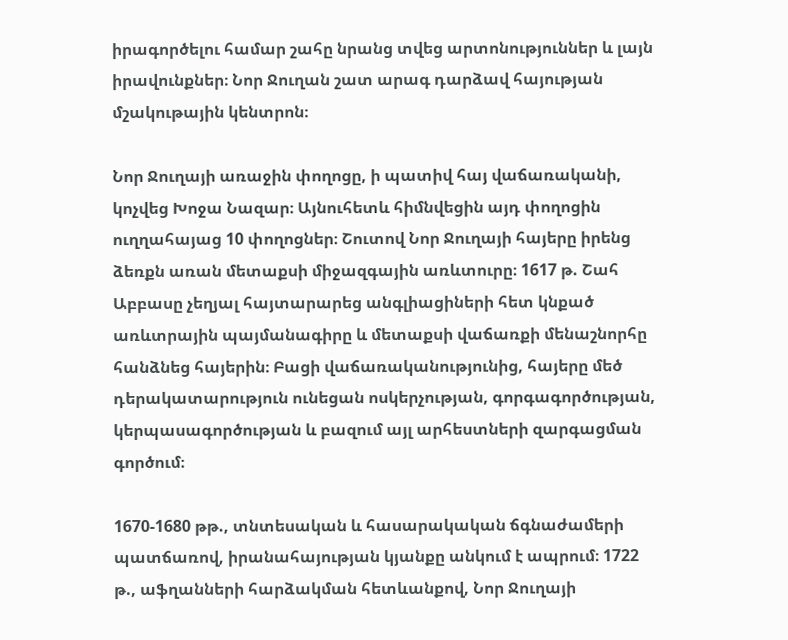իրագործելու համար շահը նրանց տվեց արտոնություններ և լայն իրավունքներ։ Նոր Ջուղան շատ արագ դարձավ հայության մշակութային կենտրոն։

Նոր Ջուղայի առաջին փողոցը, ի պատիվ հայ վաճառականի, կոչվեց Խոջա Նազար։ Այնուհետև հիմնվեցին այդ փողոցին ուղղահայաց 10 փողոցներ։ Շուտով Նոր Ջուղայի հայերը իրենց ձեռքն առան մետաքսի միջազգային առևտուրը։ 1617 թ. Շահ Աբբասը չեղյալ հայտարարեց անգլիացիների հետ կնքած առևտրային պայմանագիրը և մետաքսի վաճառքի մենաշնորհը հանձնեց հայերին։ Բացի վաճառականությունից, հայերը մեծ դերակատարություն ունեցան ոսկերչության, գորգագործության, կերպասագործության և բազում այլ արհեստների զարգացման գործում։

1670-1680 թթ., տնտեսական և հասարակական ճգնաժամերի պատճառով, իրանահայության կյանքը անկում է ապրում։ 1722 թ., աֆղանների հարձակման հետևանքով, Նոր Ջուղայի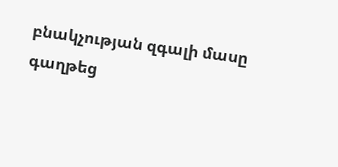բնակչության զգալի մասը գաղթեց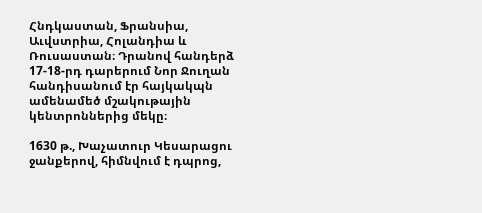Հնդկաստան, Ֆրանսիա, Աւվստրիա, Հոլանդիա և Ռուսաստան։ Դրանով հանդերձ 17-18-րդ դարերում Նոր Ջուղան հանդիսանում էր հայկակպն ամենամեծ մշակութային կենտրոններից մեկը։

1630 թ., Խաչատուր Կեսարացու ջանքերով, հիմնվում է դպրոց,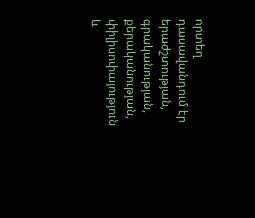որտեղ դասավանդում էր երաժշտության, գրականության, քերականության, փիլիսոփայություն և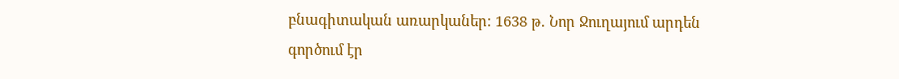բնագիտական առարկաներ։ 1638 թ. Նոր Ջուղայում արդեն գործում էր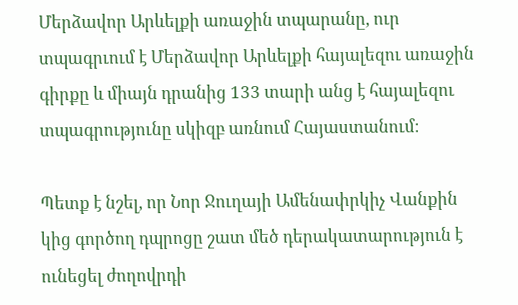Մերձավոր Արևելքի առաջին տպարանը, ուր տպագրւում է Մերձավոր Արևելքի հայալեզու առաջին գիրքը և միայն դրանից 133 տարի անց է հայալեզու տպագրությունը սկիզբ առնում Հայաստանում։

Պետք է նշել, որ Նոր Ջուղայի Ամենափրկիչ Վանքին կից գործող դպրոցը շատ մեծ դերակատարություն է ունեցել ժողովրդի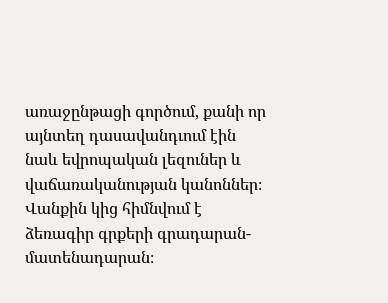առաջընթացի գործում, քանի որ այնտեղ դասավանդւում էին նաև եվրոպական լեզուներ և վաճառականության կանոններ։ Վանքին կից հիմնվում է ձեռագիր գրքերի գրադարան-մատենադարան։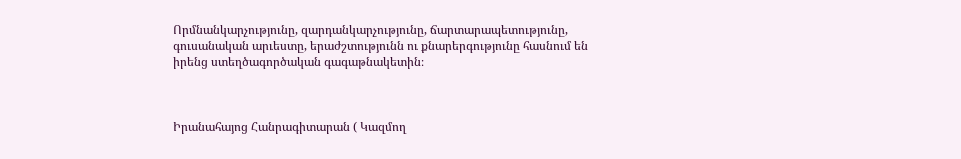Որմնանկարչությունը, զարդանկարչությունը, ճարտարապետությունը, գուսանական արւեստը, երաժշտությունն ու քնարերգությունը հասնում են իրենց ստեղծագործական գագաթնակետին։



Իրանահայոց Հանրագիտարան ( Կազմող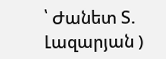՝ Ժանետ Տ. Լազարյան )